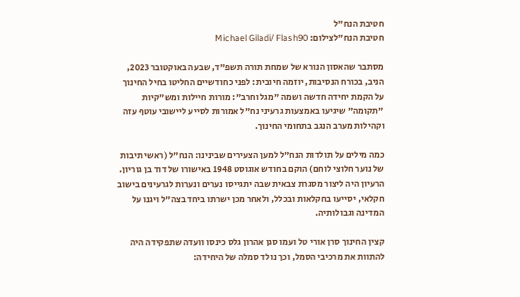חטיבת הנח"ל
חטיבת הנח"לצילום: Michael Giladi/ Flash90

מסתבר שהאסון הנורא של שמחת תורה תשפ"ד, שבעה באוקטובר 2023, הניב, בכורח הנסיבות, יוזמה חיובית: לפני כחודשיים החליטו בחיל החינוך על הקמת יחידה חדשה ושמה "מגל וחרב": מורות חיילות ומש"קיות "תקומה" שיגיעו באמצעות גרעיני נח"ל אמורות לסייע ליישובי עוטף עזה וקהילות מערב הנגב בתחומי החינוך.

כמה מילים על תולדות הנח"ל למען הצעירים שבינינו: הנח"ל (ראשי תיבות של נוער חלוצי לוחם) הוקם בחודש אוגוסט 1948 באישורו של דוד בן גוריון. הרעיון היה ליצור מסגרת צבאית שבה יתגייסו נערים ונערות לגרעינים בישוב חקלאי, יסייעו בחקלאות ובכלל, ולאחר מכן ישרתו ביחד בצה"ל ויגנו על המדינה וגבולותיה.

קצין החינוך סרן אורי טל ועמו סגן אהרון גלס כינסו וועדה שתפקידה היה להתוות את מרכיבי הסמל, וכך נולד סמלה של היחידה: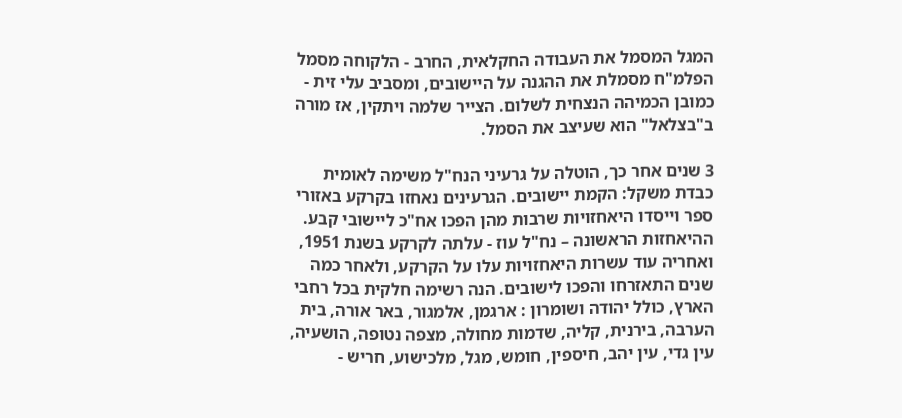המגל המסמל את העבודה החקלאית, החרב - הלקוחה מסמל הפלמ"ח מסמלת את ההגנה על היישובים, ומסביב עלי זית - כמובן הכמיהה הנצחית לשלום. הצייר שלמה ויתקין, אז מורה ב"בצלאל" הוא שעיצב את הסמל.

3 שנים אחר כך, הוטלה על גרעיני הנח"ל משימה לאומית כבדת משקל: הקמת יישובים. הגרעינים נאחזו בקרקע באזורי ספר וייסדו היאחזויות שרבות מהן הפכו אח"כ ליישובי קבע. ההיאחזות הראשונה – נח"ל עוז - עלתה לקרקע בשנת 1951, ואחריה עוד עשרות היאחזויות עלו על הקרקע, ולאחר כמה שנים התאזרחו והפכו לישובים. הנה רשימה חלקית בכל רחבי הארץ, כולל יהודה ושומרון : ארגמן, אלמגור, באר אורה, בית הערבה, בירנית, קליה, שדמות מחולה, מצפה נטופה, הושעיה, עין גדי, עין יהב, חיספין, חומש, מגל, מלכישוע, חריש -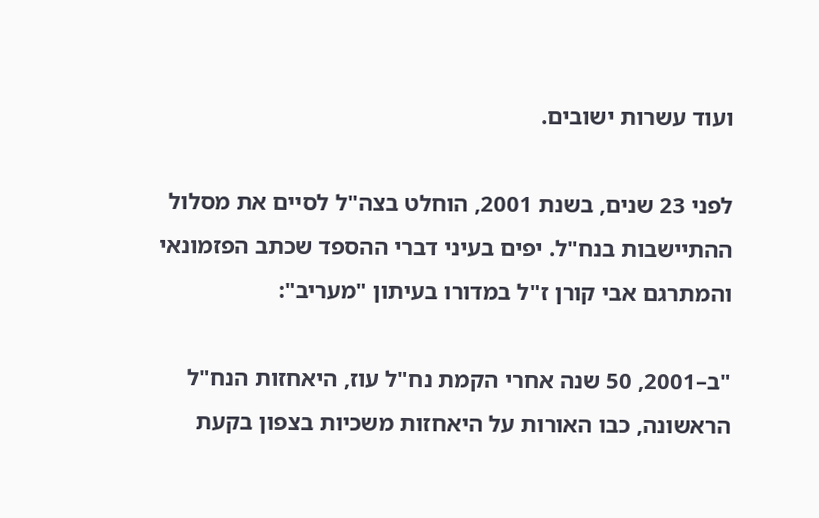ועוד עשרות ישובים.

לפני 23 שנים, בשנת 2001, הוחלט בצה"ל לסיים את מסלול ההתיישבות בנח"ל. יפים בעיני דברי ההספד שכתב הפזמונאי והמתרגם אבי קורן ז"ל במדורו בעיתון "מעריב":

"ב–2001, 50 שנה אחרי הקמת נח"ל עוז, היאחזות הנח"ל הראשונה, כבו האורות על היאחזות משכיות בצפון בקעת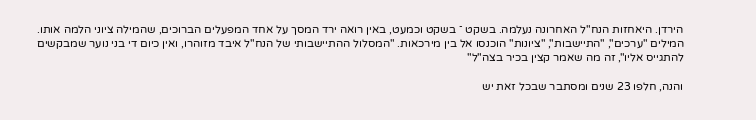הירדן. היאחזות הנח"ל האחרונה נעלמה. בשקט ־ בשקט וכמעט, באין רואה ירד המסך על אחד המפעלים הברוכים, שהמילה ציוני הלמה אותו. המילים "ערכים", "התיישבות", "ציונות" הוכנסו אל בין מירכאות. "המסלול ההתיישבותי של הנח"ל איבד מזוהרו, ואין כיום די בני נוער שמבקשים להתגייס אליו", זה מה שאמר קצין בכיר בצה"ל"

והנה, חלפו 23 שנים ומסתבר שבכל זאת יש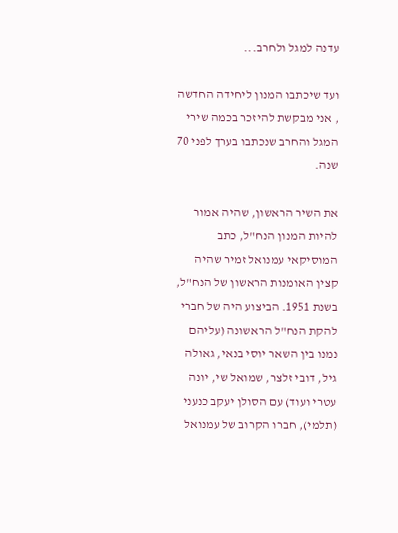עדנה למגל ולחרב...

ועד שיכתבו המנון ליחידה החדשה , אני מבקשת להיזכר בכמה שירי המגל והחרב שנכתבו בערך לפני 70 שנה.

את השיר הראשון, שהיה אמור להיות המנון הנח"ל, כתב המוסיקאי עמנואל זמיר שהיה קצין האומנות הראשון של הנח"ל, בשנת 1951. הביצוע היה של חברי להקת הנח"ל הראשונה (עליהם נמנו בין השאר יוסי בנאי, גאולה גיל, דובי זלצר, שמואל שי, יונה עטרי ועוד) עם הסולן יעקב כנעני (תלמי), חברו הקרוב של עמנואל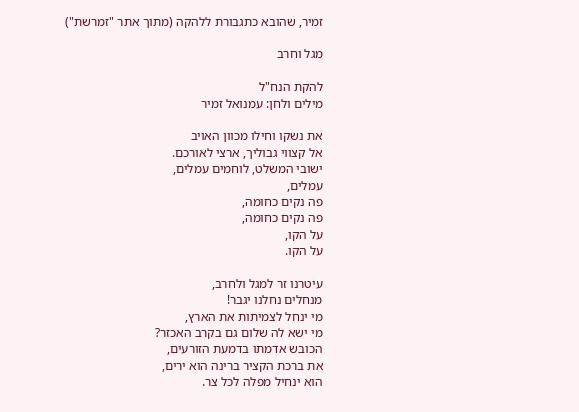זמיר, שהובא כתגבורת ללהקה (מתוך אתר "זמרשת")

מגל וחרב

להקת הנח"ל
מילים ולחן: עמנואל זמיר

את נשקו וחילו מכוון האויב
אל קצווי גבוליך, ארצי לאורכם.
ישובי המשלט, לוחמים עמלים,
עמלים,
פה נקים כחומה,
פה נקים כחומה,
על הקו,
על הקו.

עיטרנו זר למגל ולחרב,
מנחלים נחלנו יגבר!
מי ינחל לצמיתות את הארץ,
מי ישא לה שלום גם בקרב האכזר?
הכובש אדמתו בדמעת הזורעים,
את ברכת הקציר ברינה הוא ירים,
הוא ינחיל מפלה לכל צר.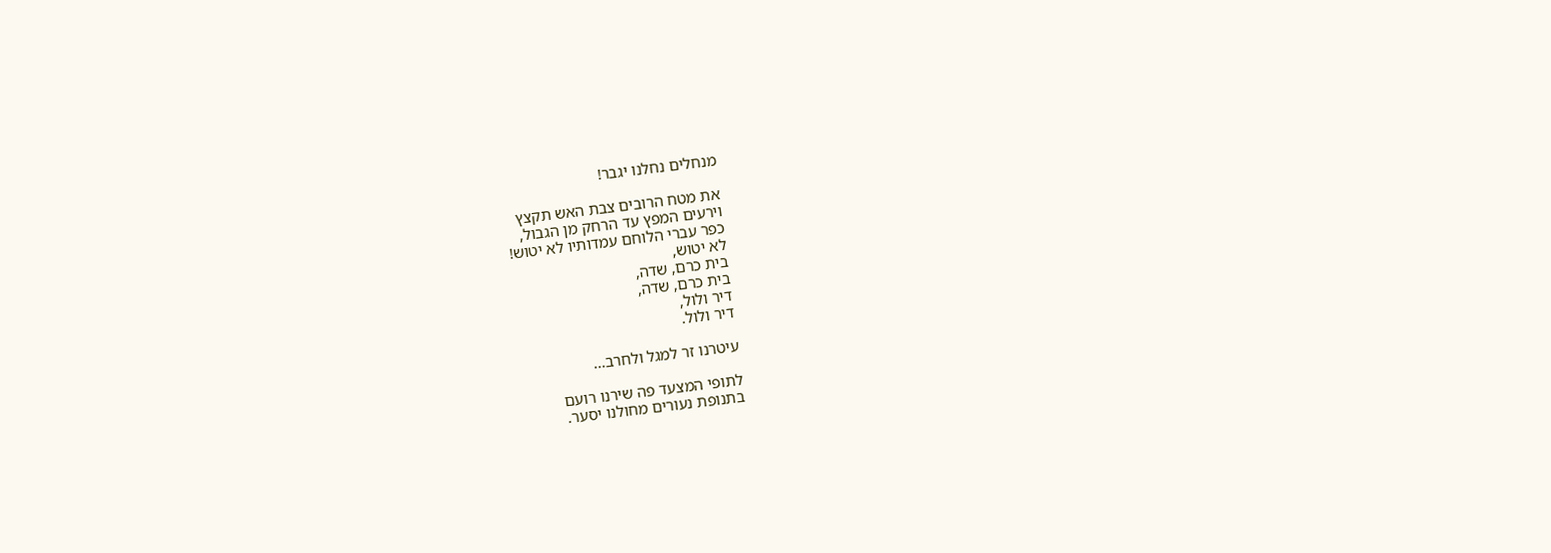מנחלים נחלנו יגבר!

את מטח הרובים צבת האש תקצץ
וירעים המפץ עד הרחק מן הגבול,
כפר עברי הלוחם עמדותיו לא יטוש!
לא יטוש,
בית כרם, שדה,
בית כרם, שדה,
דיר ולול,
דיר ולול.

עיטרנו זר למגל ולחרב...

לתופי המצעד פה שירנו רועם
בתנופת נעורים מחולנו יסער.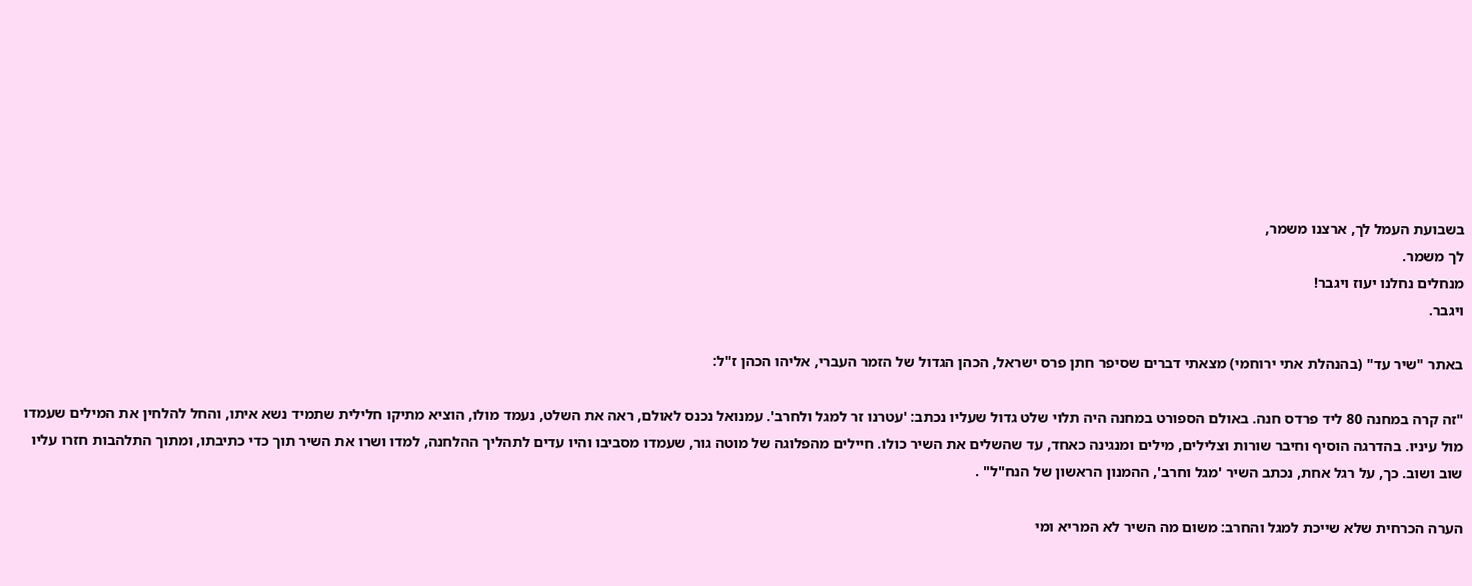בשבועת העמל לך, ארצנו משמר,
לך משמר.
מנחלים נחלנו יעוז ויגבר!
ויגבר.

באתר "שיר עד" (בהנהלת אתי ירוחמי) מצאתי דברים שסיפר חתן פרס ישראל, הכהן הגדול של הזמר העברי, אליהו הכהן ז"ל:

"זה קרה במחנה 80 ליד פרדס חנה. באולם הספורט במחנה היה תלוי שלט גדול שעליו נכתב: 'עטרנו זר למגל ולחרב'. עמנואל נכנס לאולם, ראה את השלט, נעמד מולו, הוציא מתיקו חלילית שתמיד נשא איתו, והחל להלחין את המילים שעמדו מול עיניו. בהדרגה הוסיף וחיבר שורות וצלילים, מילים ומנגינה כאחד, עד שהשלים את השיר כולו. חיילים מהפלוגה של מוטה גור, שעמדו מסביבו והיו עדים לתהליך ההלחנה, למדו ושרו את השיר תוך כדי כתיבתו, ומתוך התלהבות חזרו עליו שוב ושוב. כך, על רגל אחת, נכתב השיר 'מגל וחרב', ההמנון הראשון של הנח"ל" .

הערה הכרחית שלא שייכת למגל והחרב: משום מה השיר לא המריא ומי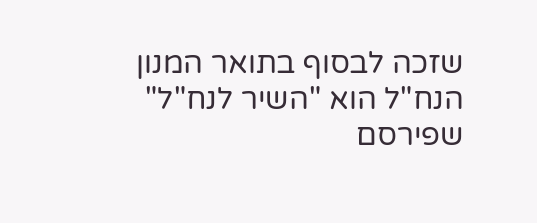שזכה לבסוף בתואר המנון הנח"ל הוא "השיר לנח"ל" שפירסם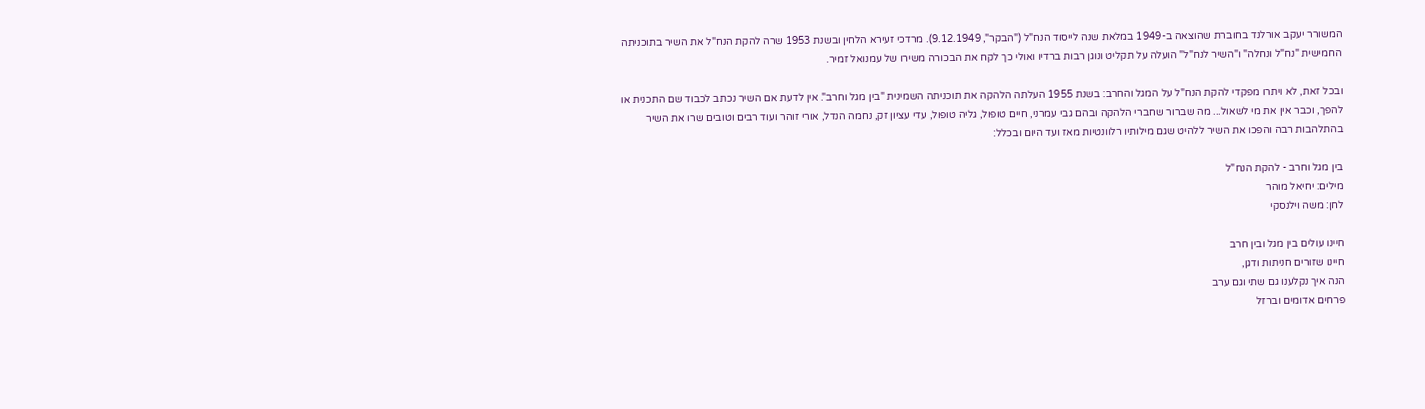המשורר יעקב אורלנד בחוברת שהוצאה ב-1949 במלאת שנה לייסוד הנח"ל ("הבקר", 9.12.1949). מרדכי זעירא הלחין ובשנת 1953 שרה להקת הנח"ל את השיר בתוכניתה החמישית "נח"ל ונחלה" ו"השיר לנח"ל" הועלה על תקליט ונוגן רבות ברדיו ואולי כך לקח את הבכורה משירו של עמנואל זמיר.

ובכל זאת, לא ויתרו מפקדי להקת הנח"ל על המגל והחרב: בשנת 1955 העלתה הלהקה את תוכניתה השמינית "בין מגל וחרב". אין לדעת אם השיר נכתב לכבוד שם התכנית או להפך, וכבר אין את מי לשאול... מה שברור שחברי הלהקה ובהם גבי עמרני, חיים טופול, גליה טופול, עדי עציון זק, נחמה הנדל, אורי זוהר ועוד רבים וטובים שרו את השיר בהתלהבות רבה והפכו את השיר ללהיט שגם מילותיו רלוונטיות מאז ועד היום ובכלל:

בין מגל וחרב - להקת הנח"ל
מילים: יחיאל מוהר
לחן: משה וילנסקי

חיינו עולים בין מגל ובין חרב
חיינו שזורים חניתות ודגן,
הנה איך נקלענו גם שתי וגם ערב
פרחים אדומים וברזל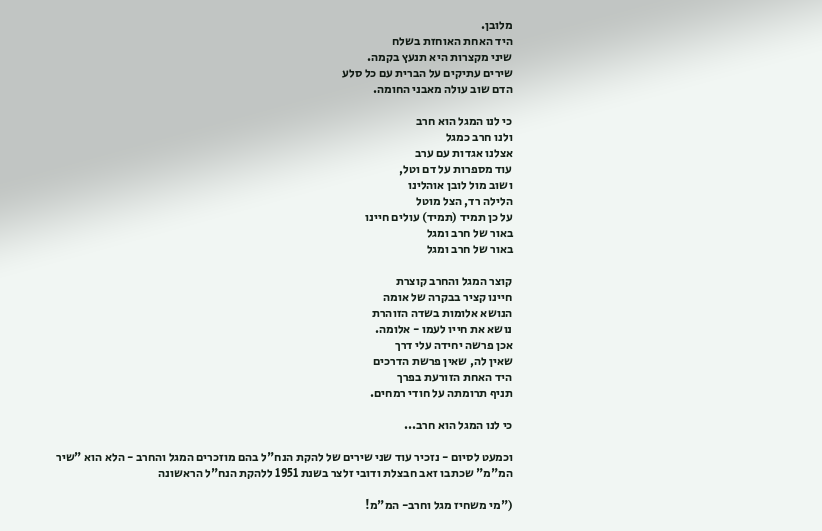מלובן.
היד האחת האוחזת בשלח
שיני מקצרות היא תנעץ בקמה.
שירים עתיקים על הברית עם כל סלע
הדם שוב עולה מאבני החומה.

כי לנו המגל הוא חרב
ולנו חרב כמגל
אצלנו אגדות עם ערב
עוד מספרות על דם וטל,
ושוב מול לובן אוהלינו
הלילה רד, הצל מוטל
על כן תמיד (תמיד) עולים חיינו
באור של חרב ומגל
באור של חרב ומגל

קוצר המגל והחרב קוצרת
חיינו קציר בבקרה של אומה
הנושא אלומות בשדה הזוהרת
נושא את חייו לעמו - אלומה.
אכן פרשה יחידה עלי דרך
שאין לה, שאין פרשת הדרכים
היד האחת הזורעת בפרך
תניף תרומתה על חודי רמחים.

כי לנו המגל הוא חרב...

וכמעט לסיום - נזכיר עוד שני שירים של להקת הנח"ל בהם מוזכרים המגל והחרב - הלא הוא "שיר המ"מ" שכתבו זאב חבצלת ודובי זלצר בשנת 1951 ללהקת הנח"ל הראשונה

("מי משחיז מגל וחרב- המ"מ!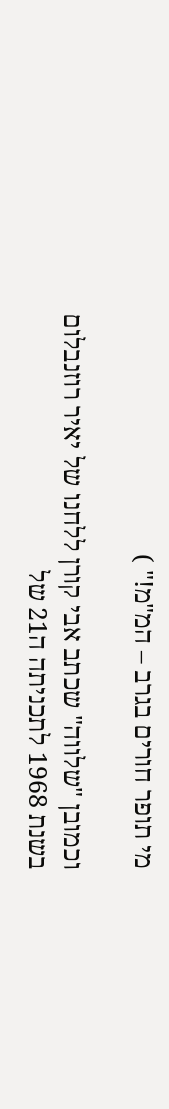מי תופר חורים בגרב – המ"מ!" )

וכמובן "שלווה" שכתב אבי קורן ללחנו של יאיר רוזנבלום בשנת 1968 לתכניתה ה21 של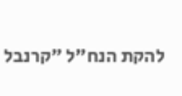להקת הנח"ל "קרנבל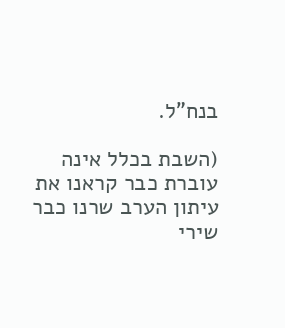בנח"ל.

(השבת בכלל אינה עוברת כבר קראנו את עיתון הערב שרנו כבר שירי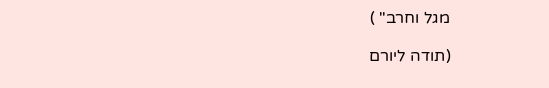מגל וחרב" )

(תודה ליורם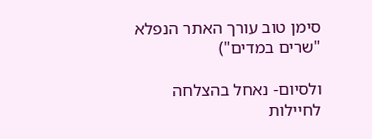סימן טוב עורך האתר הנפלא "שרים במדים")

ולסיום- נאחל בהצלחה לחיילות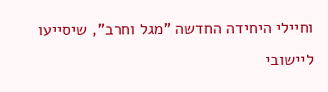וחיילי היחידה החדשה "מגל וחרב", שיסייעו ליישובי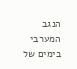הנגב המערבי בימים של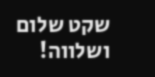שקט שלום ושלווה!